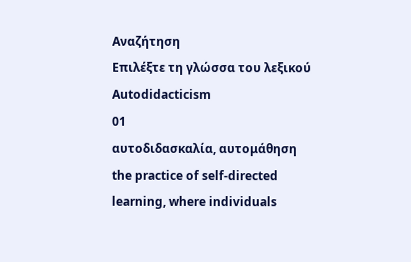Αναζήτηση
Επιλέξτε τη γλώσσα του λεξικού
Autodidacticism
01
αυτοδιδασκαλία, αυτομάθηση
the practice of self-directed learning, where individuals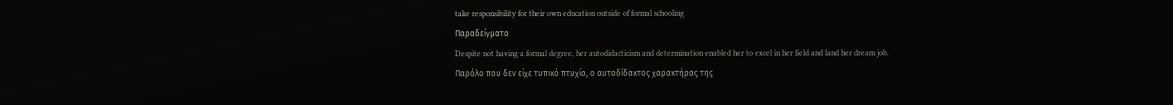take responsibility for their own education outside of formal schooling
Παραδείγματα
Despite not having a formal degree, her autodidacticism and determination enabled her to excel in her field and land her dream job.
Παρόλο που δεν είχε τυπικό πτυχίο, ο αυτοδίδακτος χαρακτήρας της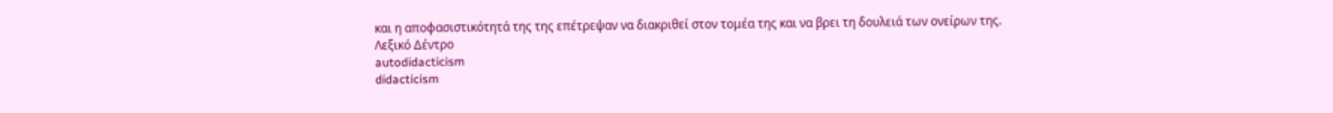και η αποφασιστικότητά της της επέτρεψαν να διακριθεί στον τομέα της και να βρει τη δουλειά των ονείρων της.
Λεξικό Δέντρο
autodidacticism
didacticism